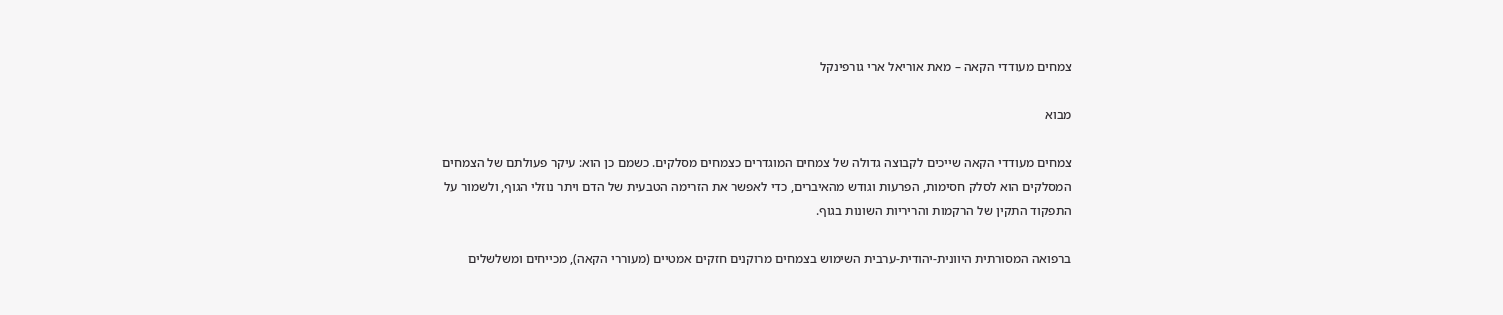צמחים מעודדי הקאה – מאת אוריאל ארי גורפינקל

מבוא

צמחים מעודדי הקאה שייכים לקבוצה גדולה של צמחים המוגדרים כצמחים מסלקים. כשמם כן הוא: עיקר פעולתם של הצמחים המסלקים הוא לסלק חסימות, הפרעות וגודש מהאיברים, כדי לאפשר את הזרימה הטבעית של הדם ויתר נוזלי הגוף, ולשמור על התפקוד התקין של הרקמות והריריות השונות בגוף.

ברפואה המסורתית היוונית-יהודית-ערבית השימוש בצמחים מרוקנים חזקים אמטיים (מעוררי הקאה), מכייחים ומשלשלים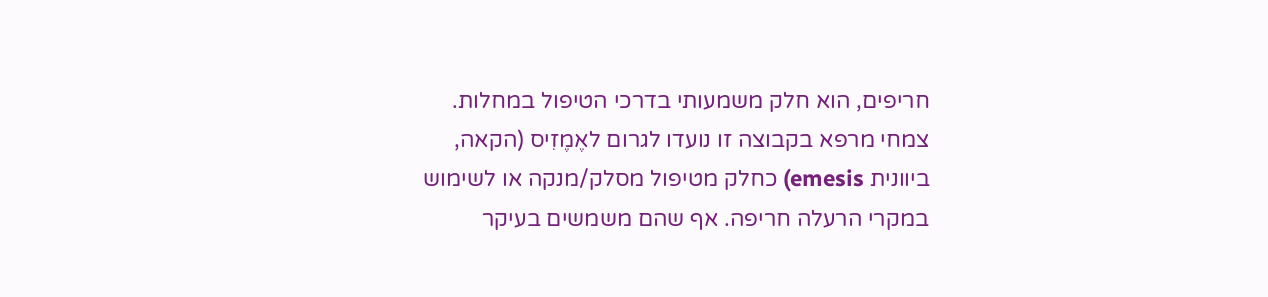חריפים, הוא חלק משמעותי בדרכי הטיפול במחלות. צמחי מרפא בקבוצה זו נועדו לגרום לאֶמֶזִיס (הקאה, ביוונית emesis) כחלק מטיפול מסלק/מנקה או לשימוש במקרי הרעלה חריפה. אף שהם משמשים בעיקר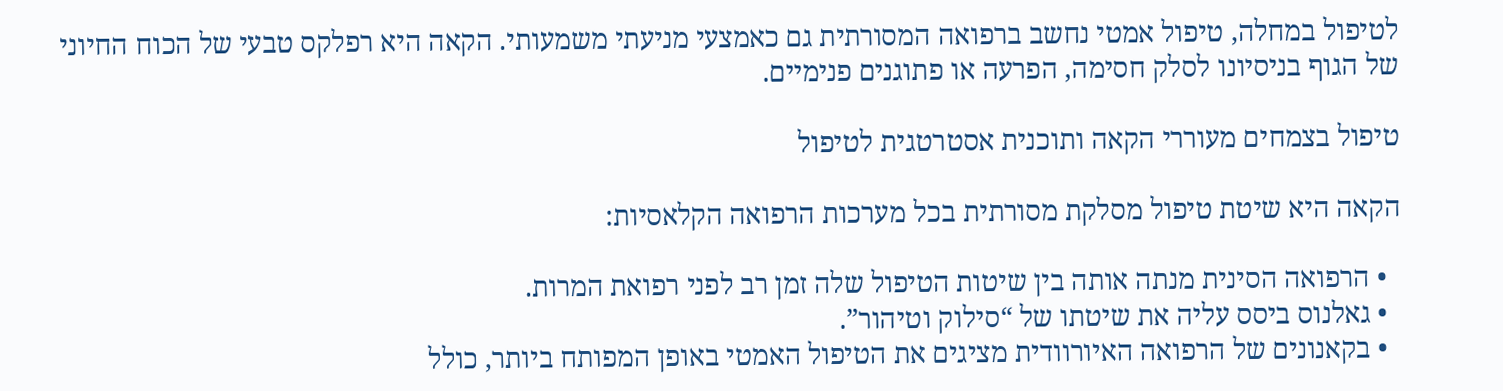לטיפול במחלה, טיפול אמטי נחשב ברפואה המסורתית גם כאמצעי מניעתי משמעותי. הקאה היא רפלקס טבעי של הכוח החיוני של הגוף בניסיונו לסלק חסימה, הפרעה או פתוגנים פנימיים.

טיפול בצמחים מעוררי הקאה ותוכנית אסטרטגית לטיפול

הקאה היא שיטת טיפול מסלקת מסורתית בכל מערכות הרפואה הקלאסיות:

  • הרפואה הסינית מנתה אותה בין שיטות הטיפול שלה זמן רב לפני רפואת המרות.
  • גאלנוס ביסס עליה את שיטתו של “סילוק וטיהור”.
  • בקאנונים של הרפואה האיורוודית מציגים את הטיפול האמטי באופן המפותח ביותר, כולל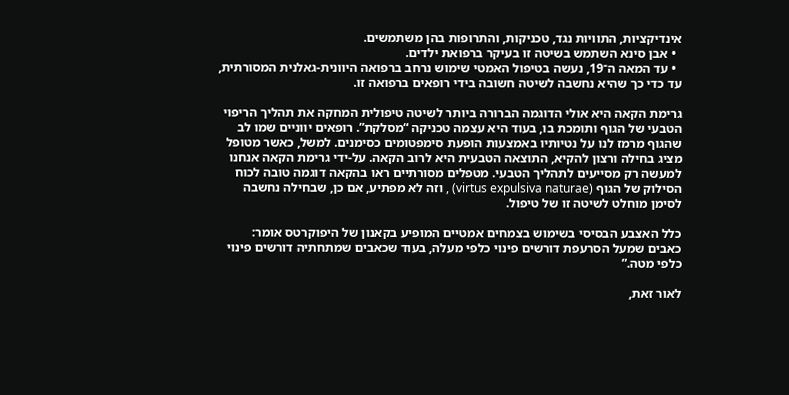אינדיקציות, התוויות נגד, טכניקות, והתרופות בהן משתמשים.
  • אבן סינא השתמש בשיטה זו בעיקר ברפואת ילדים.
  • עד המאה ה־19, נעשה בטיפול האמטי שימוש נרחב ברפואה היוונית‑גאלנית המסורתית, עד כדי כך שהיא נחשבה לשיטה חשובה בידי רופאים ברפואה זו.

גרימת הקאה היא אולי הדוגמה הברורה ביותר לשיטה טיפולית המחקה את תהליך הריפוי הטבעי של הגוף ותומכת בו, בעוד היא עצמה טכניקה “מסלקת”. רופאים יווניים שמו לב שהגוף מרמז לנו על נטיותיו באמצעות הופעת סימפטומים כסימנים. למשל, כאשר מטופל מציג בחילה ורצון להקיא, התוצאה הטבעית היא לרוב הקאה. על‑ידי גרימת הקאה אנחנו למעשה רק מסייעים לתהליך הטבעי. מטפלים מסורתיים ראו בהקאה דוגמה טובה לכוח הסילוק של הגוף (virtus expulsiva naturae) , וזה לא מפתיע, אם כן, שבחילה נחשבה לסימן מוחלט לשיטה זו של טיפול.

כלל האצבע הבסיסי בשימוש בצמחים אמטיים המופיע בקאנון של היפוקרטס אומר:
כאבים שמעל הסרעפת דורשים פינוי כלפי מעלה, בעוד שכאבים שמתחתיה דורשים פינוי כלפי מטה.”

לאור זאת,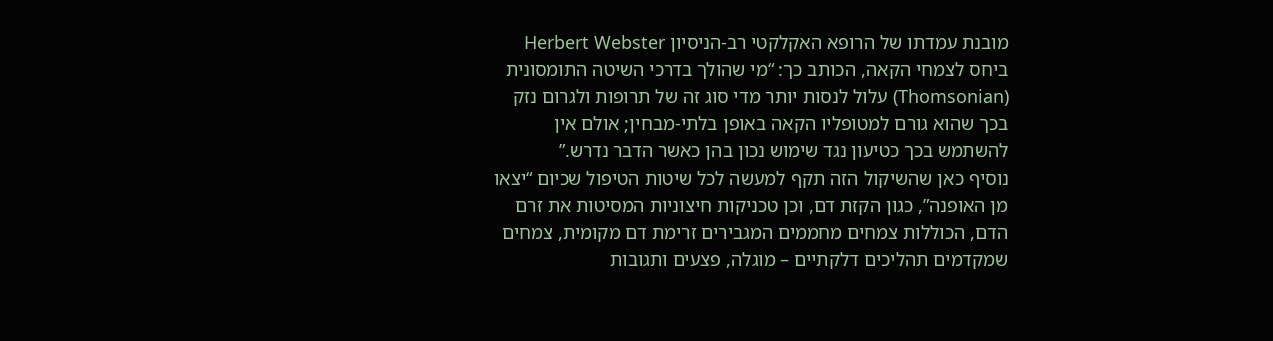מובנת עמדתו של הרופא האקלקטי רב‑הניסיון Herbert Webster  ביחס לצמחי הקאה, הכותב כך: “מי שהולך בדרכי השיטה התומסונית (Thomsonian) עלול לנסות יותר מדי סוג זה של תרופות ולגרום נזק בכך שהוא גורם למטופליו הקאה באופן בלתי‑מבחין; אולם אין להשתמש בכך כטיעון נגד שימוש נכון בהן כאשר הדבר נדרש.”
נוסיף כאן שהשיקול הזה תקף למעשה לכל שיטות הטיפול שכיום “יצאו מן האופנה”, כגון הקזת דם, וכן טכניקות חיצוניות המסיטות את זרם הדם, הכוללות צמחים מחממים המגבירים זרימת דם מקומית, צמחים  שמקדמים תהליכים דלקתיים – מוגלה, פצעים ותגובות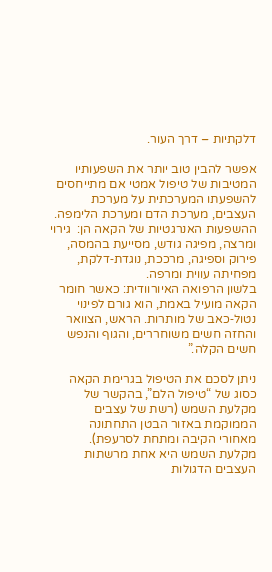דלקתיות – דרך העור.

אפשר להבין טוב יותר את השפעותיו המטיבות של טיפול אמטי אם מתייחסים להשפעתו המערכתית על מערכת העצבים, מערכת הדם ומערכת הלימפה. ההשפעות האנרגטיות של הקאה הן:  גירוי ומרצה, מפיגה גודש, מסייעת בהמסה, פירוק וספיגה, מרככת, נוגדת‑דלקת, מפחיתה עווית ומרפה.
בלשון הרפואה האיורוודית: כאשר חומר הקאה מועיל באמת, הוא גורם לפינוי נטול‑כאב של מותרות. הראש, הצוואר והחזה חשים משוחררים, והגוף והנפש חשים הקלה.”

ניתן לסכם את הטיפול בגרימת הקאה כסוג של “טיפול הלם”, בהקשר של מקלעת השמש (רשת של עצבים הממוקמת באזור הבטן התחתונה  מאחורי הקיבה ומתחת לסרעפת). מקלעת השמש היא אחת מרשתות העצבים הדגולות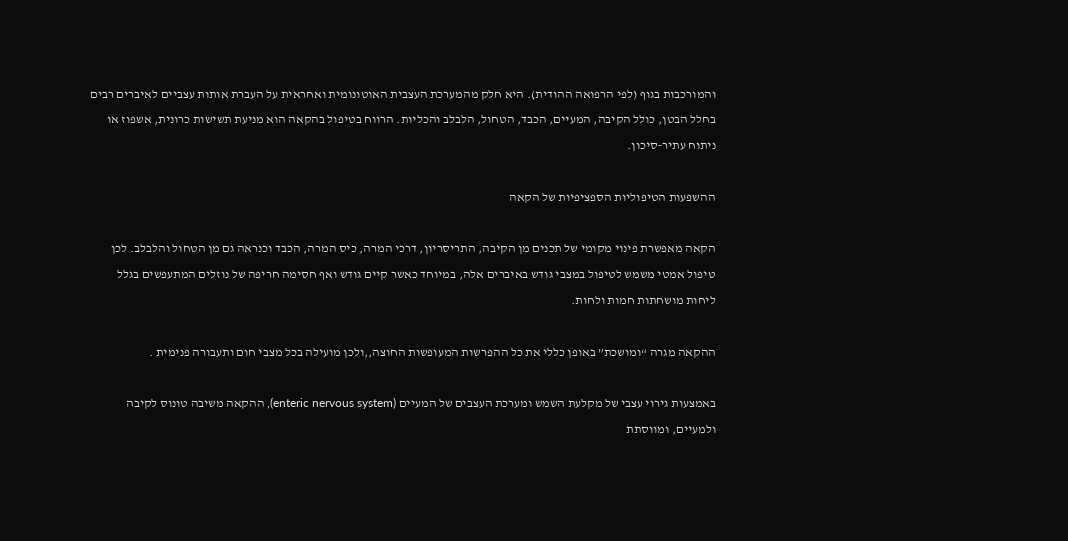והמורכבות בגוף (לפי הרפואה ההודית). היא חלק מהמערכת העצבית האוטונומית ואחראית על העברת אותות עצביים לאיברים רבים בחלל הבטן, כולל הקיבה, המעיים, הכבד, הטחול, הלבלב והכליות. הרווח בטיפול בהקאה הוא מניעת תשישות כרונית, אשפוז או ניתוח עתיר‑סיכון.

ההשפעות הטיפוליות הספציפיות של הקאה

הקאה מאפשרת פינוי מקומי של תכנים מן הקיבה, התריסריון, דרכי המרה, כיס המרה, הכבד וכנראה גם מן הטחול והלבלב. לכן טיפול אמטי משמש לטיפול במצבי גודש באיברים אלה, במיוחד כאשר קיים גודש ואף חסימה חריפה של נוזלים המתעפשים בגלל ליחות מושחתות חמות ולחות.

ההקאה מגרה “ומושכת” באופן כללי את כל ההפרשות המעופשות החוצה,,ולכן מועילה בכל מצבי חום ותעבורה פנימית .

באמצעות גירוי עצבי של מקלעת השמש ומערכת העצבים של המעיים (enteric nervous system), ההקאה משיבה טונוס לקיבה ולמעיים, ומווסתת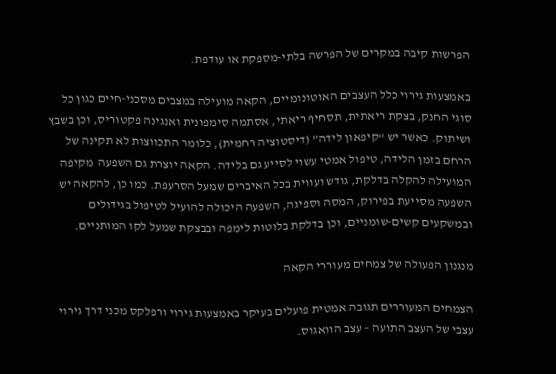הפרשות קיבה במקרים של הפרשה בלתי‑מספקת או עודפת.

באמצעות גירוי כלל העצבים האוטונומיים, הקאה מועילה במצבים מסכני‑חיים כגון כל סוגי החנק, בצקת ריאתית, תסחיף ריאתי, אסתמה סימפונית ואנגינה פקטוריס, וכן בשבץ ושיתוק. כאשר יש “קיפאון לידה” (דיסטוציה רחמית), כלומר התכווצות לא תקינה של הרחם בזמן הלידה, טיפול אמטי עשוי לסייע גם בלידה. הקאה יוצרת גם השפעה  מקיפה המועילה להקלה בדלקת, גודש ועווית בכל האיברים שמעל הסרעפת. כמו כן, להקאה יש השפעה מסייעת בפירוק, המסה וספיגה, השפעה היכולה להועיל לטיפול בגידולים ובמשקעים קשים‑שומניים, וכן בדלקת בלוטות לימפה ובבצקת שמעל לקו המותניים.

מנגנון הפעולה של צמחים מעוררי הקאה

הצמחים המעוררים תגובה אמטית פועלים בעיקר באמצעות גירוי ורפלקס מכני דרך גירוי עצבי של העצב התועה – עצב הוואגוס.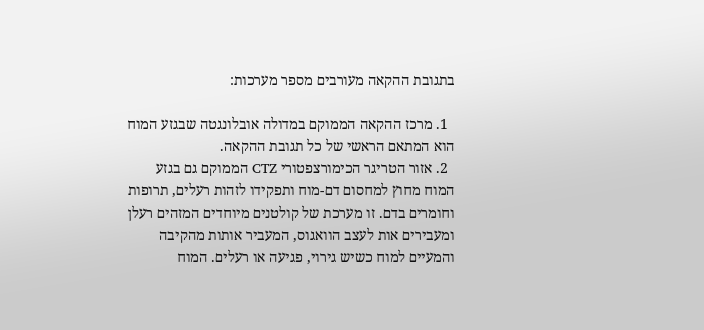בתגובת ההקאה מעורבים מספר מערכות:

  1. מרכז ההקאה הממוקם במדולה אובלונגטה שבגזע המוח הוא המתאם הראשי של כל תגובת ההקאה.
  2. אזור הטריגר הכימורצפטורי CTZ הממוקם גם בגזע המוח מחוץ למחסום דם-מוח ותפקידו לזהות רעלים, תרופות וחומרים בדם. זו מערכת של קולטנים מיוחדים המזהים רעלן ומעבירים אות לעצב הוואגוס, המעביר אותות מהקיבה והמעיים למוח כשיש גירוי, פגיעה או רעלים. המוח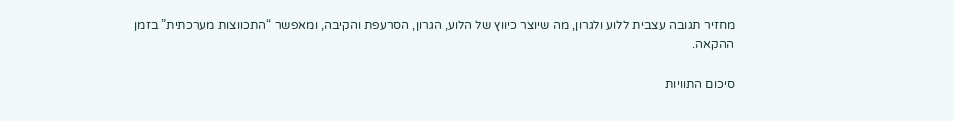מחזיר תגובה עצבית ללוע ולגרון, מה שיוצר כיווץ של הלוע, הגרון, הסרעפת והקיבה, ומאפשר “התכווצות מערכתית” בזמן ההקאה.

סיכום התוויות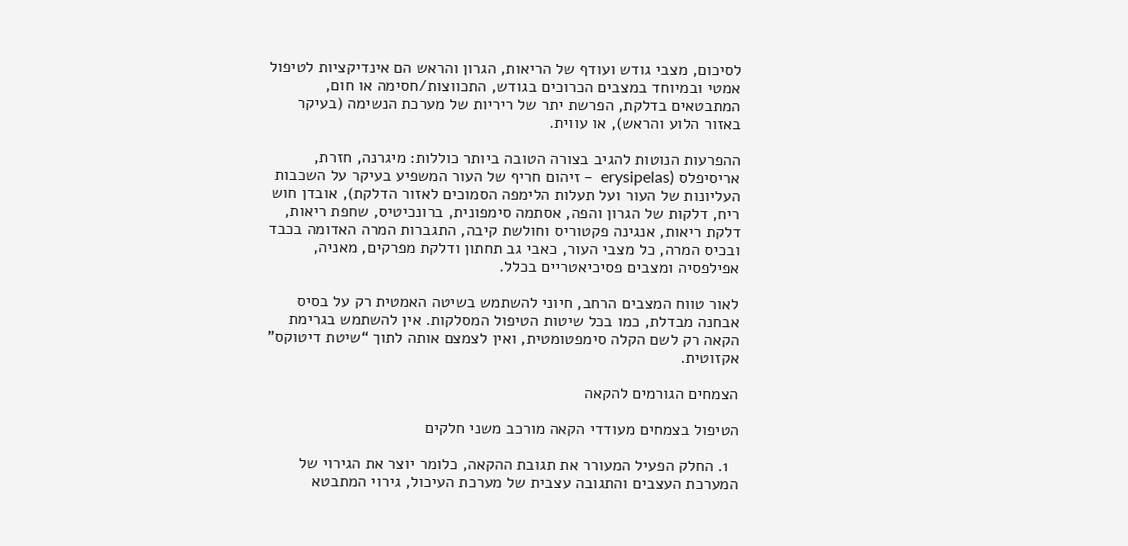לסיכום, מצבי גודש ועודף של הריאות, הגרון והראש הם אינדיקציות לטיפול אמטי ובמיוחד במצבים הכרוכים בגודש, התכווצות/חסימה או חום, המתבטאים בדלקת, הפרשת יתר של ריריות של מערכת הנשימה (בעיקר באזור הלוע והראש), או עווית.

ההפרעות הנוטות להגיב בצורה הטובה ביותר כוללות: מיגרנה, חזרת, אריסיפלס (erysipelas  – זיהום חריף של העור המשפיע בעיקר על השכבות העליונות של העור ועל תעלות הלימפה הסמוכים לאזור הדלקת), אובדן חוש ריח, דלקות של הגרון והפה, אסתמה סימפונית, ברונכיטיס, שחפת ריאות, דלקת ריאות, אנגינה פקטוריס וחולשת קיבה, התגברות המרה האדומה בכבד ובכיס המרה, כל מצבי העור, כאבי גב תחתון ודלקת מפרקים, מאניה, אפילפסיה ומצבים פסיכיאטריים בכלל.

לאור טווח המצבים הרחב, חיוני להשתמש בשיטה האמטית רק על בסיס אבחנה מבדלת, כמו בכל שיטות הטיפול המסלקות. אין להשתמש בגרימת הקאה רק לשם הקלה סימפטומטית, ואין לצמצם אותה לתוך “שיטת דיטוקס” אקזוטית.

הצמחים הגורמים להקאה

הטיפול בצמחים מעודדי הקאה מורכב משני חלקים

  1. החלק הפעיל המעורר את תגובת ההקאה, כלומר יוצר את הגירוי של המערכת העצבים והתגובה עצבית של מערכת העיכול, גירוי המתבטא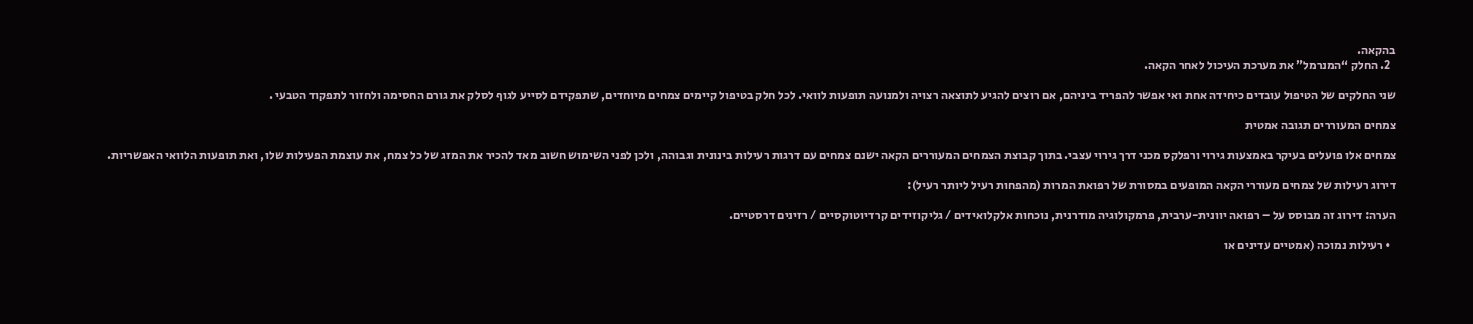בהקאה.
  2. החלק “המנרמל” את מערכת העיכול לאחר הקאה.

שני החלקים של הטיפול עובדים כיחידה אחת ואי אפשר להפריד ביניהם, אם רוצים להגיע לתוצאה רצויה ולמנועה תופעות לוואי. לכל חלק בטיפול קיימים צמחים מיוחדים, שתפקידם לסייע לגוף לסלק את גורם החסימה ולחזור לתפקוד הטבעי .

צמחים המעוררים תגובה אמטית

צמחים אלו פועלים בעיקר באמצעות גירוי ורפלקס מכני דרך גירוי עצבי. בתוך קבוצת הצמחים המעוררים הקאה ישנם צמחים עם דרגות רעילות בינונית וגבוהה, ולכן לפני השימוש חשוב מאד להכיר את המזג של כל צמח, את עוצמת הפעילות שלו, ואת תופעות הלוואי האפשריות.

דירוג רעילות של צמחים מעוררי הקאה המופעים במסורת של רפואת המרות (מהפחות רעיל ליותר רעיל):

הערה: דירוג זה מבוסס על – רפואה יוונית-ערבית, פרמקולוגיה מודרנית, נוכחות אלקלואידים / גליקוזידים קרדיוטוקסיים / רזינים דרסטיים.

  • רעילות נמוכה (אמטיים עדינים או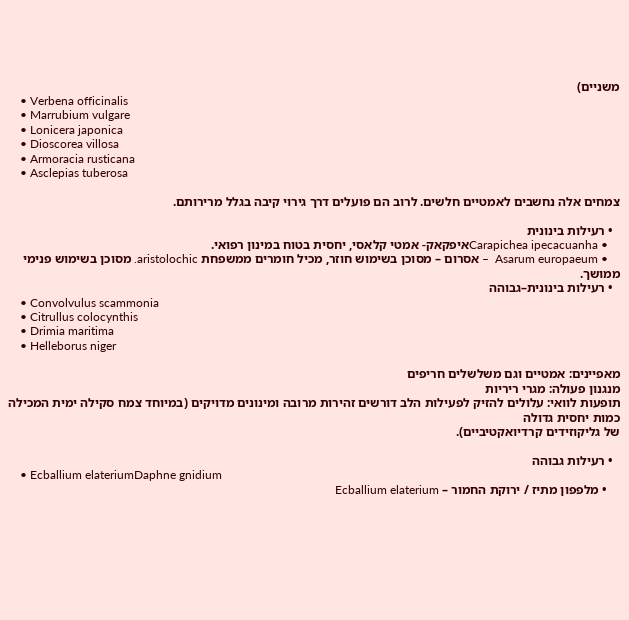משניים)
    • Verbena officinalis
    • Marrubium vulgare
    • Lonicera japonica
    • Dioscorea villosa
    • Armoracia rusticana
    • Asclepias tuberosa

צמחים אלה נחשבים לאמטיים חלשים. לרוב הם פועלים דרך גירוי קיבה בגלל מרירותם.

  • רעילות בינונית
    • Carapichea ipecacuanhaאיפקאק- אמטי קלאסי, יחסית בטוח במינון רפואי.
    • Asarum europaeum  – אסרום – מסוכן בשימוש חוזר, מכיל חומרים ממשפחת aristolochic. מסוכן בשימוש פנימי ממושך.
  • רעילות בינונית–גבוהה
    • Convolvulus scammonia
    • Citrullus colocynthis
    • Drimia maritima
    • Helleborus niger

מאפיינים: אמטיים וגם משלשלים חריפים
מנגנון פעולה: מגרי ריריות
תופעות לוואי: עלולים להזיק לפעילות הלב דורשים זהירות מרובה ומינונים מדויקים (במיוחד צמח סקילה ימית המכילה כמות יחסית גדולה
של גליקוזידים קרדיואקטיביים).

  • רעילות גבוהה
    • Ecballium elateriumDaphne gnidium
    • מלפפון מתיז / ירוקת החמור – Ecballium elaterium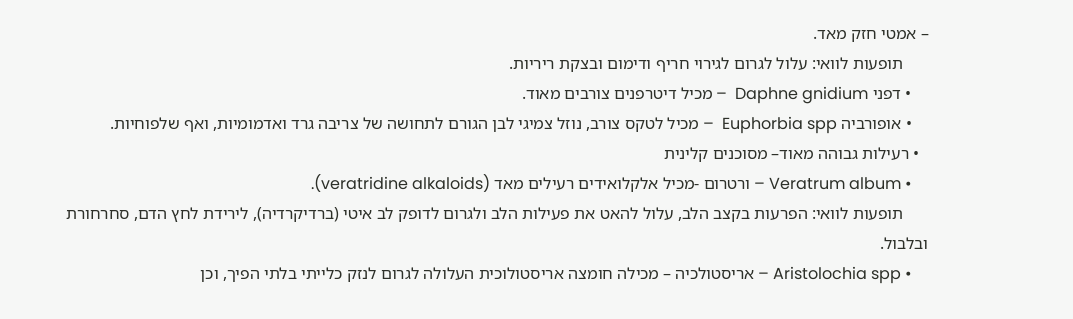– אמטי חזק מאד.
      תופעות לוואי: עלול לגרום לגירוי חריף ודימום ובצקת ריריות.
    • דפני Daphne gnidium  – מכיל דיטרפנים צורבים מאוד.
    • אופורביה Euphorbia spp  – מכיל לטקס צורב, נוזל צמיגי לבן הגורם לתחושה של צריבה גרד ואדמומיות, ואף שלפוחיות.
  • רעילות גבוהה מאוד– מסוכנים קלינית
    • Veratrum album – ורטרום -מכיל אלקלואידים רעילים מאד (veratridine alkaloids).
      תופעות לוואי: הפרעות בקצב הלב, עלול להאט את פעילות הלב ולגרום לדופק לב איטי (ברדיקרדיה), לירידת לחץ הדם, סחרחורת ובלבול.
    • Aristolochia spp – אריסטולכיה – מכילה חומצה אריסטולוכית העלולה לגרום לנזק כלייתי בלתי הפיך, וכן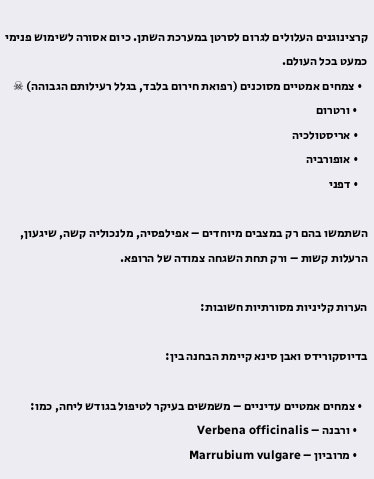קרצינוגנים העלולים לגרום לסרטן במערכת השתן. כיום אסורה לשימוש פנימי כמעט בכל העולם.
  • צמחים אמטיים מסוכנים (רפואת חירום בלבד, בגלל רעילותם הגבוהה) ☠
    • ורטרום
    • אריסטולכיה
    • אופורביה
    • דפני

השתמשו בהם רק במצבים מיוחדים – אפילפסיה, מלנכוליה קשה, שיגעון, הרעלות קשות – ורק תחת השגחה צמודה של הרופא.

הערות קליניות מסורתיות חשובות:

בדיוסקורידס ואבן סינא קיימת הבחנה בין:

  • צמחים אמטיים עדיניים – משמשים בעיקר לטיפול בגודש ליחה, כמו:
    • ורבנה – Verbena officinalis
    • מרוביון – Marrubium vulgare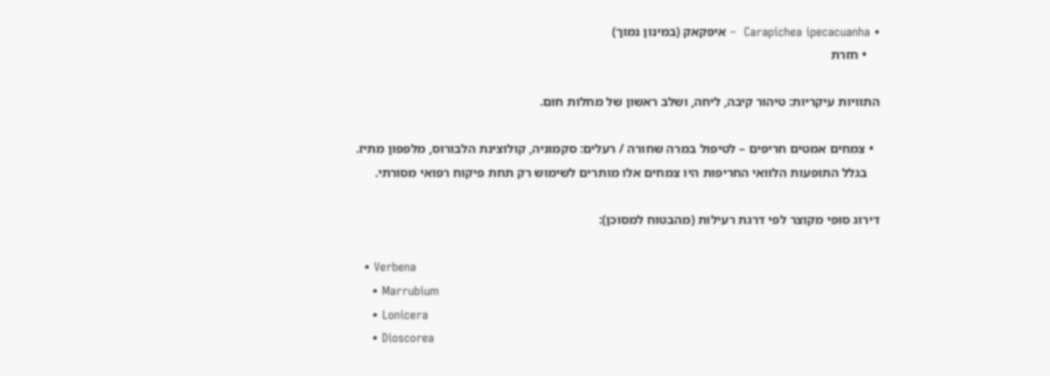• Carapichea ipecacuanha  – איפקאק (במינון נמוך)
    • חזרת

התוויות עיקריות: טיהור קיבה, ליחה, ושלב ראשון של מחלות חום.

  • צמחים אמטים חריפים – לטיפול במרה שחורה / רעלים: סקמוניה, קולוצינת הלבורוס, מלפפון מתיז.
    בגלל התופעות הלוואי החריפות היו צמחים אלו מותרים לשימוש רק תחת פיקוח רפואי מסורתי.

דירוג סופי מקוצר לפי דרגת רעילות (מהבטוח למסוכן):

  • Verbena
    • Marrubium
    • Lonicera
    • Dioscorea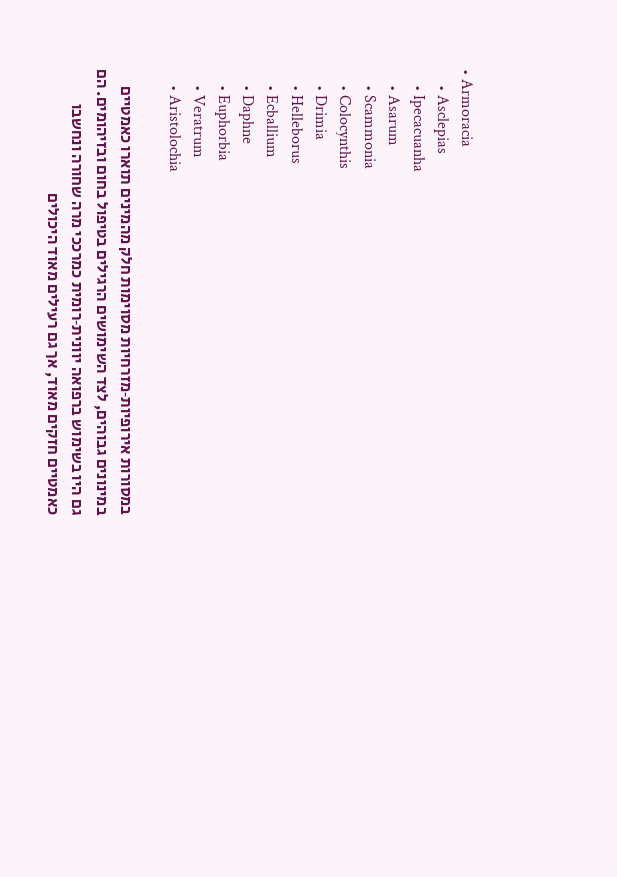• Armoracia
    • Asclepias
    • Ipecacuanha
    • Asarum
    • Scammonia
    • Colocynthis
    • Drimia
    • Helleborus
    • Ecballium
    • Daphne
    • Euphorbia
    • Veratrum
    • Aristolochia

במסורות אירופיות‑מזרחיות מסוימות חלק מהמינים תוארו כאמטיים במינונים גבוהים, לצד השימושים הרגילים בטיפול בחום ובזיהומים. הם גם היו בשימוש ברפואה יוונית‑רומית כמרככי מרה שחורה ונחשבו כאמטיים חזקים מאוד, אך גם רעילים מאוד היכולים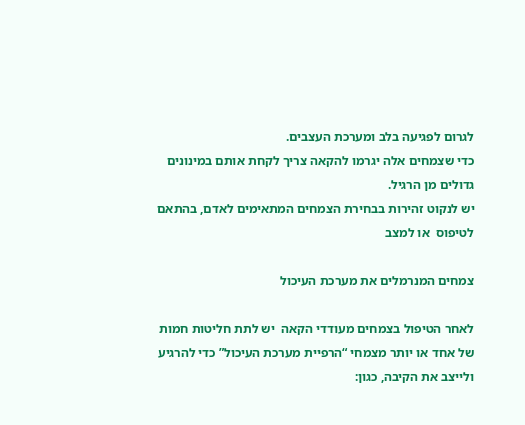לגרום לפגיעה בלב ומערכת העצבים.
כדי שצמחים אלה יגרמו להקאה צריך לקחת אותם במינונים גדולים מן הרגיל.
יש לנקוט זהירות בבחירת הצמחים המתאימים לאדם, בהתאם לטיפוס  או למצב

צמחים המנרמלים את מערכת העיכול

לאחר הטיפול בצמחים מעודדי הקאה  יש לתת חליטות חמות של אחד או יותר מצמחי “הרפיית מערכת העיכול” כדי להרגיע ולייצב את הקיבה, כגון: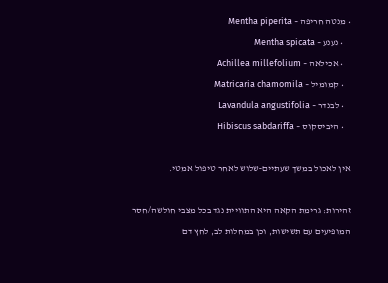• מנטה חריפה – Mentha piperita
    • נענע – Mentha spicata
    • אכילאה – Achillea millefolium
    • קמומיל – Matricaria chamomila
    • לבנדר – Lavandula angustifolia
    • היביסקוס – Hibiscus sabdariffa

אין לאכול במשך שעתיים‑שלוש לאחר טיפול אמטי.

זהירות: גרימת הקאה היא התוויית נגד בכל מצבי חולשה/חסר המופיעים עם תשישות, וכן במחלות לב, לחץ דם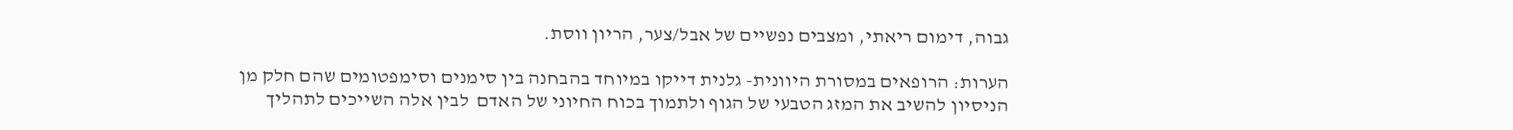גבוה, דימום ריאתי, ומצבים נפשיים של אבל/צער, הריון ווסת.

הערות: הרופאים במסורת היוונית- גלנית דייקו במיוחד בהבחנה בין סימנים וסימפטומים שהם חלק מן הניסיון להשיב את המזג הטבעי של הגוף ולתמוך בכוח החיוני של האדם  לבין אלה השייכים לתהליך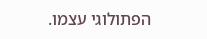הפתולוגי עצמו.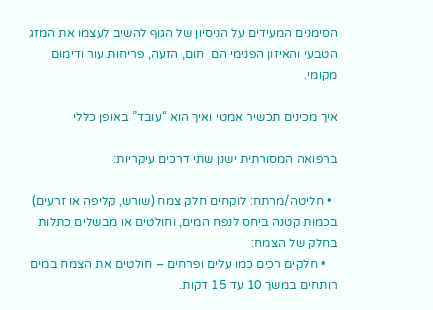הסימנים המעידים על הניסיון של הגוף להשיב לעצמו את המזג הטבעי והאיזון הפנימי הם  חום, הזעה, פריחות עור ודימום מקומי.

איך מכינים תכשיר אמטי ואיך הוא “עובד” באופן כללי

ברפואה המסורתית ישנן שתי דרכים עיקריות:

  • חליטה/מרתח: לוקחים חלק צמח (שורש, קליפה או זרעים) בכמות קטנה ביחס לנפח המים, וחולטים או מבשלים כתלות בחלק של הצמח:
    • חלקים רכים כמו עלים ופרחים – חולטים את הצמח במים רותחים במשך 10 עד 15 דקות.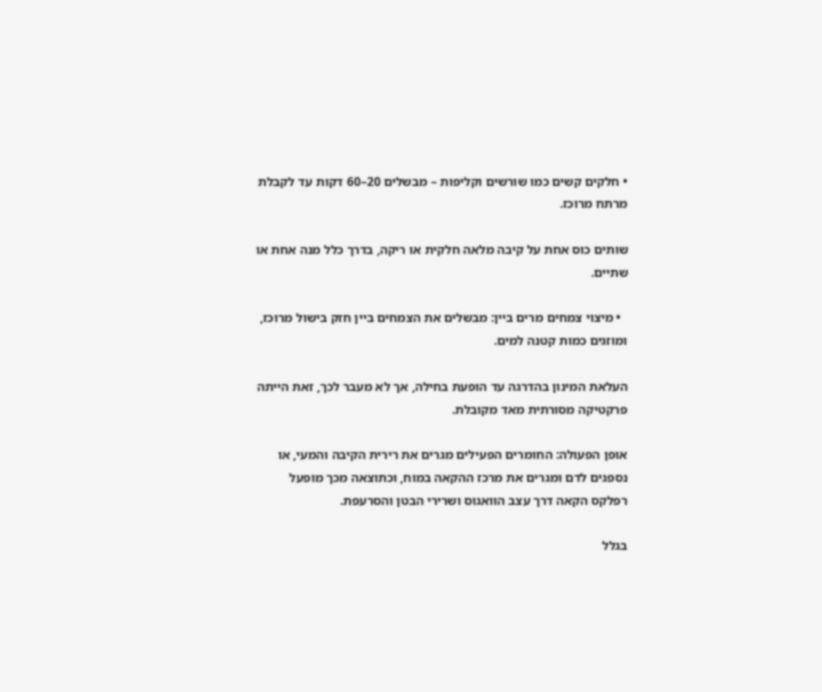• חלקים קשים כמו שורשים וקליפות – מבשלים 20–60 דקות עד לקבלת מרתח מרוכז.

שותים כוס אחת על קיבה מלאה חלקית או ריקה, בדרך כלל מנה אחת או שתיים.

  • מיצוי צמחים מרים ביין: מבשלים את הצמחים ביין חזק בישול מרוכז, ומוזגים כמות קטנה למים.

העלאת המינון בהדרגה עד הופעת בחילה, אך לא מעבר לכך, זאת הייתה פרקטיקה מסורתית מאד מקובלת.

אופן הפעולה: החומרים הפעילים מגרים את רירית הקיבה והמעי, או נספגים לדם ומגרים את מרכז ההקאה במוח, וכתוצאה מכך מופעל רפלקס הקאה דרך עצב הוואגוס ושרירי הבטן והסרעפת.

בגלל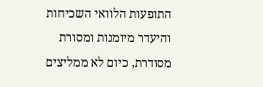התופעות הלוואי השכיחות והיעדר מיומנות ומסורת מסודרת, כיום לא ממליצים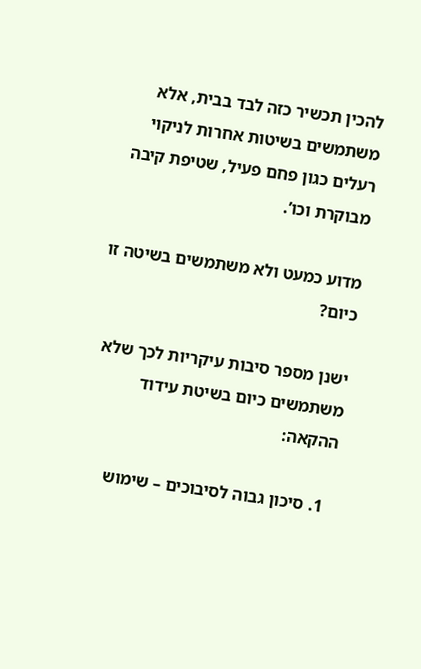להכין תכשיר כזה לבד בבית, אלא משתמשים בשיטות אחרות לניקוי רעלים כגון פחם פעיל, שטיפת קיבה מבוקרת וכו’.

מדוע כמעט ולא משתמשים בשיטה זו כיום?

ישנן מספר סיבות עיקריות לכך שלא משתמשים כיום בשיטת עידוד ההקאה:

  1. סיכון גבוה לסיבוכים – שימוש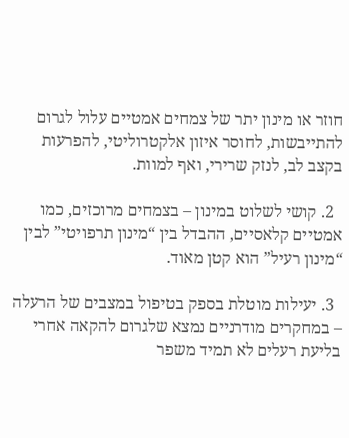חוזר או מינון יתר של צמחים אמטיים עלול לגרום להתייבשות, לחוסר איזון אלקטרוליטי, להפרעות בקצב לב, לנזק שרירי, ואף למוות.

  2. קושי לשלוט במינון – בצמחים מרוכזים, כמו אמטיים קלאסיים, ההבדל בין “מינון תרפויטי” לבין “מינון רעיל” הוא קטן מאוד.

  3. יעילות מוטלת בספק בטיפול במצבים של הרעלה – במחקרים מודרניים נמצא שלגרום להקאה אחרי בליעת רעלים לא תמיד משפר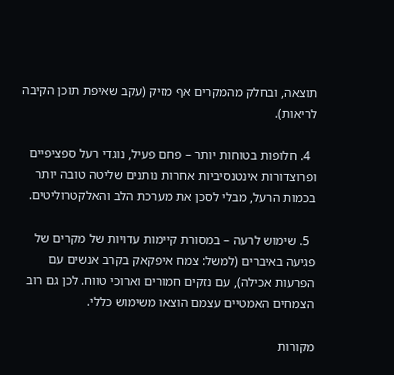תוצאה, ובחלק מהמקרים אף מזיק (עקב שאיפת תוכן הקיבה לריאות).

  4. חלופות בטוחות יותר – פחם פעיל, נוגדי רעל ספציפיים ופרוצדורות אינטנסיביות אחרות נותנים שליטה טובה יותר בכמות הרעל, מבלי לסכן את מערכת הלב והאלקטרוליטים.

  5. שימוש לרעה – במסורת קיימות עדויות של מקרים של פגיעה באיברים (למשל: צמח איפקאק בקרב אנשים עם הפרעות אכילה), עם נזקים חמורים וארוכי טווח. לכן גם רוב הצמחים האמטיים עצמם הוצאו משימוש כללי.

מקורות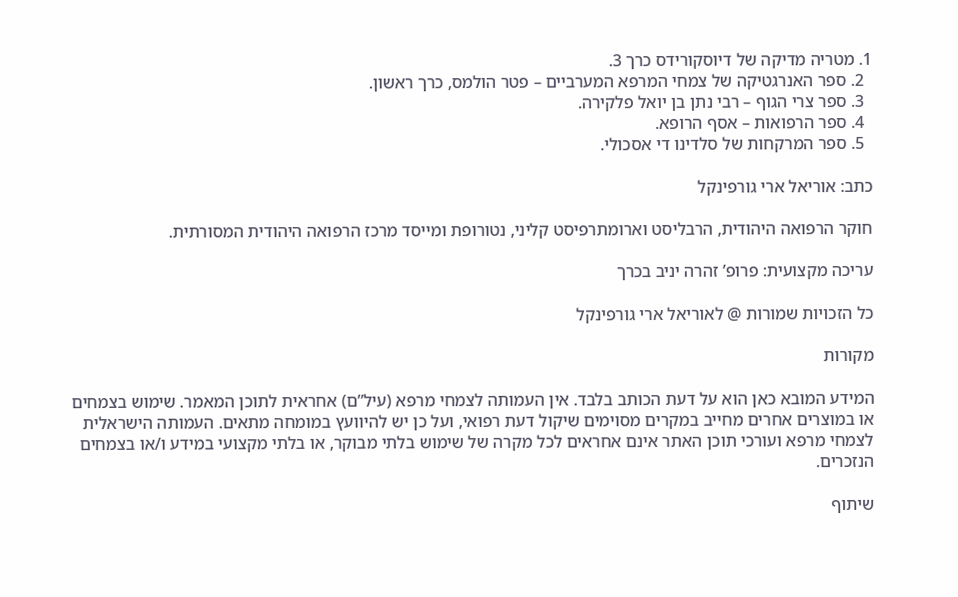1. מטריה מדיקה של דיוסקורידס כרך 3.
  2. ספר האנרגטיקה של צמחי המרפא המערביים – פטר הולמס, כרך ראשון.
  3. ספר צרי הגוף – רבי נתן בן יואל פלקירה.
  4. ספר הרפואות – אסף הרופא.
  5. ספר המרקחות של סלדינו די אסכולי.

כתב: אוריאל ארי גורפינקל

חוקר הרפואה היהודית, הרבליסט וארומתרפיסט קליני, נטורופת ומייסד מרכז הרפואה היהודית המסורתית.

עריכה מקצועית: פרופ’ זהרה יניב בכרך

כל הזכויות שמורות @ לאוריאל ארי גורפינקל

מקורות

המידע המובא כאן הוא על דעת הכותב בלבד. אין העמותה לצמחי מרפא (עיל”ם) אחראית לתוכן המאמר. שימוש בצמחים או במוצרים אחרים מחייב במקרים מסוימים שיקול דעת רפואי, ועל כן יש להיוועץ במומחה מתאים. העמותה הישראלית לצמחי מרפא ועורכי תוכן האתר אינם אחראים לכל מקרה של שימוש בלתי מבוקר, או בלתי מקצועי במידע ו/או בצמחים הנזכרים.

שיתוף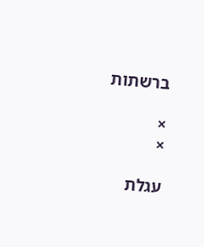ברשתות

×
×

עגלת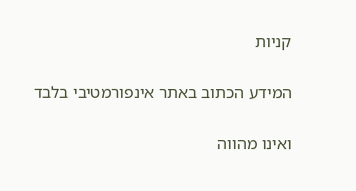קניות

המידע הכתוב באתר אינפורמטיבי בלבד

ואינו מהווה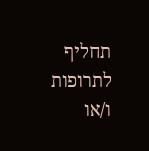תחליף לתרופות ו/או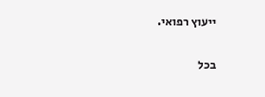ייעוץ רפואי.

בכל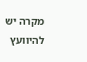מקרה יש להיוועץ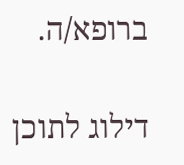ברופא/ה.

דילוג לתוכן